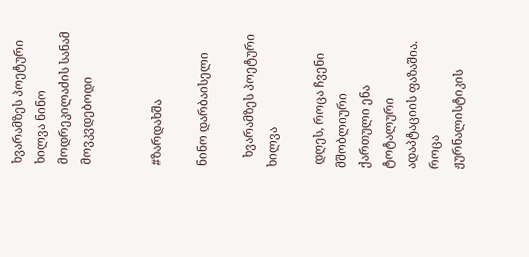ხვარამზეს პოეტური ხილვა ნინო მოდრეკილაძის სანამ მოვკვდებოდი


#ზარდახშა

ნინო დარბაისელი

   ხვარამზეს პოეტური ხილვა

 დღეს, როცა ჩვენი მშობლიური ქართული ენა ტოტალური ადაპტაციის ფაზაშია. როცა ჟურნალისტიკის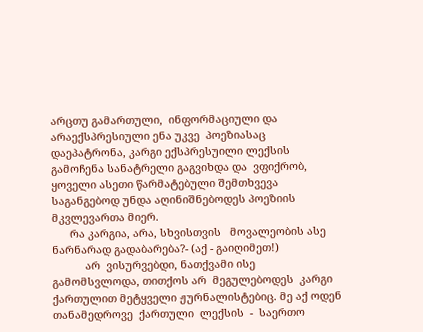არცთუ გამართული,  ინფორმაციული და არაექსპრესიული ენა უკვე  პოეზიასაც დაეპატრონა, კარგი ექსპრესუილი ლექსის გამოჩენა სანატრელი გაგვიხდა და  ვფიქრობ, ყოველი ასეთი წარმატებული შემთხვევა საგანგებოდ უნდა აღინიშნებოდეს პოეზიის მკვლევართა მიერ.
      რა კარგია, არა, სხვისთვის   მოვალეობის ასე ნარნარად გადაბარება?- (აქ - გაიღიმეთ!)
           არ  ვისურვებდი, ნათქვამი ისე გამომსვლოდა, თითქოს არ  მეგულებოდეს  კარგი ქართულით მეტყველი ჟურნალისტებიც. მე აქ ოდენ თანამედროვე  ქართული  ლექსის  -  საერთო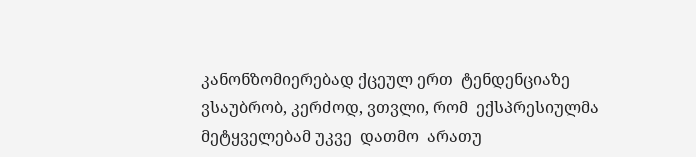კანონზომიერებად ქცეულ ერთ  ტენდენციაზე ვსაუბრობ, კერძოდ, ვთვლი, რომ  ექსპრესიულმა მეტყველებამ უკვე  დათმო  არათუ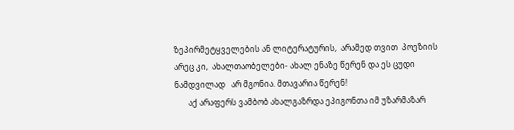ზეპირმეტყველების ან ლიტერატურის,  არამედ თვით  პოეზიის არეც კი,  ახალთაობელები- ახალ ენაზე წერენ და ეს ცუდი ნამდვილად   არ მგონია. მთავარია წერენ!
       აქ არაფერს ვამბობ ახალგაზრდა ეპიგონთა იმ უზარმაზარ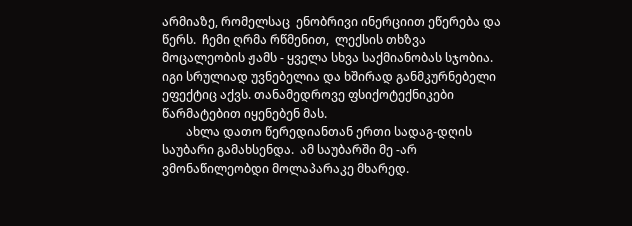არმიაზე, რომელსაც  ენობრივი ინერციით ეწერება და წერს.  ჩემი ღრმა რწმენით,  ლექსის თხზვა მოცალეობის ჟამს - ყველა სხვა საქმიანობას სჯობია. იგი სრულიად უვნებელია და ხშირად განმკურნებელი ეფექტიც აქვს. თანამედროვე ფსიქოტექნიკები წარმატებით იყენებენ მას.
        ახლა დათო წერედიანთან ერთი სადაგ-დღის  საუბარი გამახსენდა.  ამ საუბარში მე -არ ვმონაწილეობდი მოლაპარაკე მხარედ.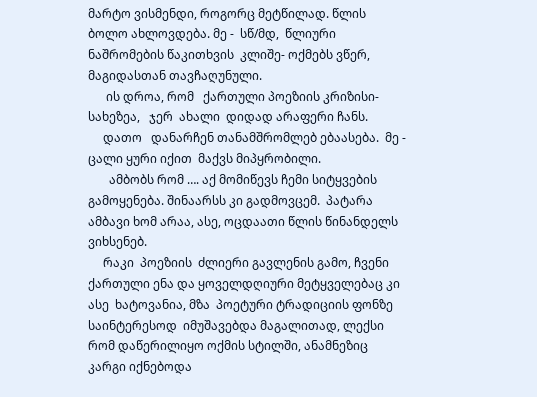მარტო ვისმენდი, როგორც მეტწილად. წლის ბოლო ახლოვდება. მე -  სწ/მდ,  წლიური ნაშრომების წაკითხვის  კლიშე- ოქმებს ვწერ, მაგიდასთან თავჩაღუნული.
      ის დროა, რომ   ქართული პოეზიის კრიზისი- სახეზეა,   ჯერ  ახალი  დიდად არაფერი ჩანს.
     დათო   დანარჩენ თანამშრომლებ ებაასება.  მე - ცალი ყური იქით  მაქვს მიპყრობილი.
       ამბობს რომ …. აქ მომიწევს ჩემი სიტყვების გამოყენება. შინაარსს კი გადმოვცემ.  პატარა ამბავი ხომ არაა, ასე, ოცდაათი წლის წინანდელს ვიხსენებ.
     რაკი  პოეზიის  ძლიერი გავლენის გამო, ჩვენი  ქართული ენა და ყოველდღიური მეტყველებაც კი ასე  ხატოვანია, მზა  პოეტური ტრადიციის ფონზე  საინტერესოდ  იმუშავებდა მაგალითად, ლექსი რომ დაწერილიყო ოქმის სტილში, ანამნეზიც კარგი იქნებოდა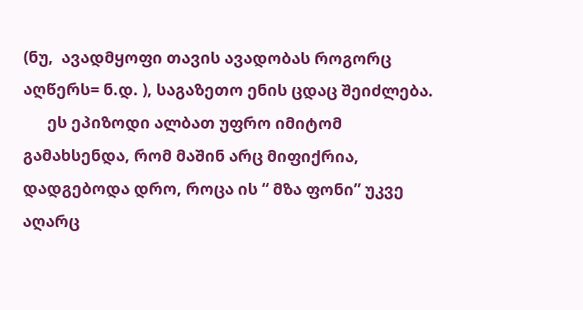(ნუ,  ავადმყოფი თავის ავადობას როგორც აღწერს= ნ.დ. ), საგაზეთო ენის ცდაც შეიძლება.
      ეს ეპიზოდი ალბათ უფრო იმიტომ გამახსენდა, რომ მაშინ არც მიფიქრია, დადგებოდა დრო, როცა ის “ მზა ფონი” უკვე  აღარც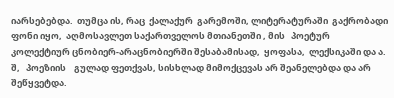იარსებებდა.  თუმცა ის, რაც  ქალაქურ  გარემოში, ლიტერატურაში  გაქრობადი ფონი იყო,  აღმოსავლეთ საქართველოს მთიანეთში , მის   პოეტურ კოლექტიურ ცნობიერ-არაცნობიერში შესაბამისად,  ყოფასა,  ლექსიკაში და ა. შ,   პოეზიის    გულად ფეთქვას, სისხლად მიმოქცევას არ შეანელებდა და არ  შეწყვეტდა.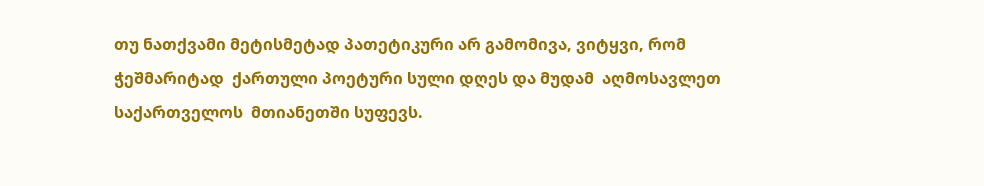თუ ნათქვამი მეტისმეტად პათეტიკური არ გამომივა, ვიტყვი, რომ ჭეშმარიტად  ქართული პოეტური სული დღეს და მუდამ  აღმოსავლეთ  საქართველოს  მთიანეთში სუფევს.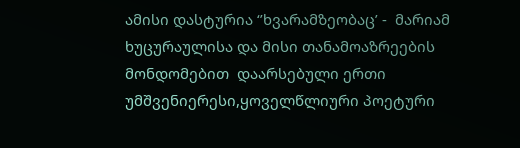ამისი დასტურია ‘’ხვარამზეობაც’ -  მარიამ ხუცურაულისა და მისი თანამოაზრეების მონდომებით  დაარსებული ერთი უმშვენიერესი,ყოველწლიური პოეტური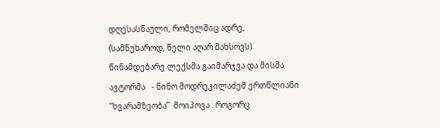დღესასწაული, რომელშიც ადრე,  (სამწუხაროდ, წელი აღარ მახსოვს)  წინამდებარე ლექსმა გაიმარჯვა და მისმა ავტორმა   - ნინო მოდრეკილაძემ ერთწლიანი  “ხვარამზეობა”  მოიპოვა . როგორც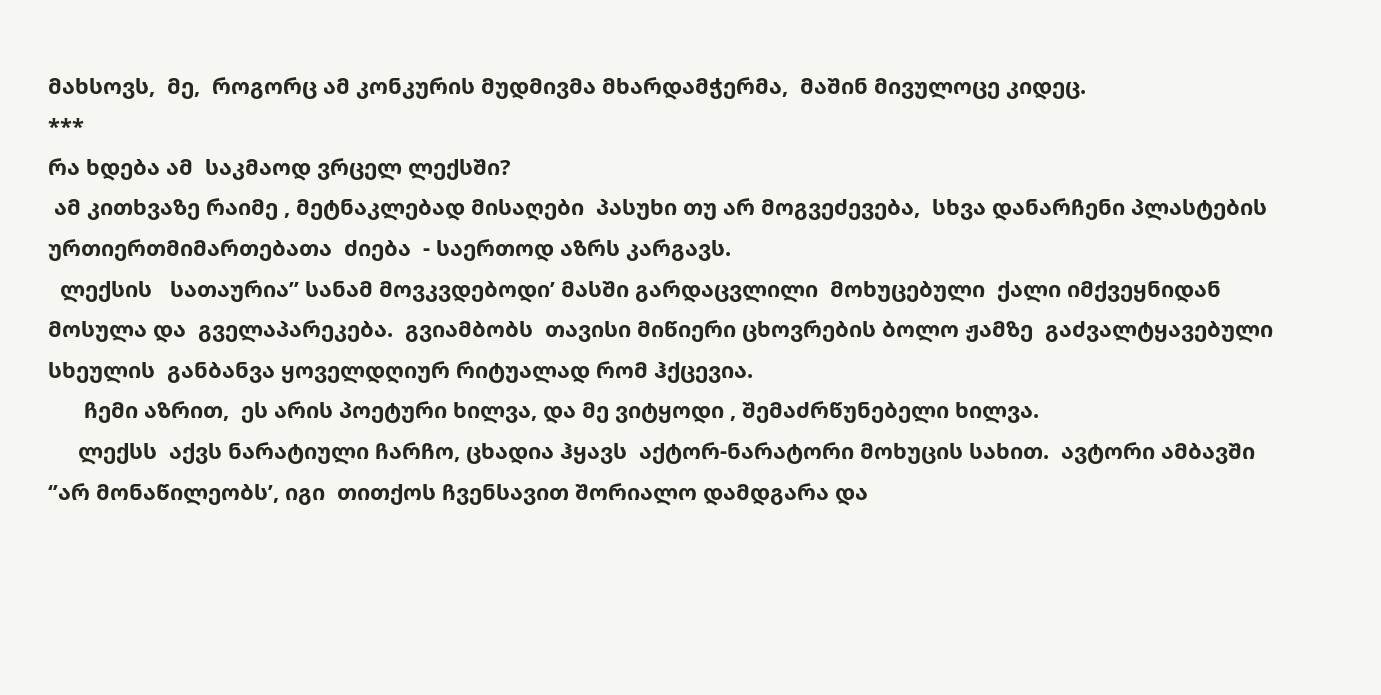მახსოვს,  მე,  როგორც ამ კონკურის მუდმივმა მხარდამჭერმა,  მაშინ მივულოცე კიდეც.
***
რა ხდება ამ  საკმაოდ ვრცელ ლექსში?
 ამ კითხვაზე რაიმე , მეტნაკლებად მისაღები  პასუხი თუ არ მოგვეძევება,  სხვა დანარჩენი პლასტების ურთიერთმიმართებათა  ძიება  - საერთოდ აზრს კარგავს.
  ლექსის   სათაურია” სანამ მოვკვდებოდი’ მასში გარდაცვლილი  მოხუცებული  ქალი იმქვეყნიდან მოსულა და  გველაპარეკება.  გვიამბობს  თავისი მიწიერი ცხოვრების ბოლო ჟამზე  გაძვალტყავებული სხეულის  განბანვა ყოველდღიურ რიტუალად რომ ჰქცევია.
      ჩემი აზრით,  ეს არის პოეტური ხილვა, და მე ვიტყოდი , შემაძრწუნებელი ხილვა.
     ლექსს  აქვს ნარატიული ჩარჩო, ცხადია ჰყავს  აქტორ-ნარატორი მოხუცის სახით.  ავტორი ამბავში  ‘’არ მონაწილეობს’, იგი  თითქოს ჩვენსავით შორიალო დამდგარა და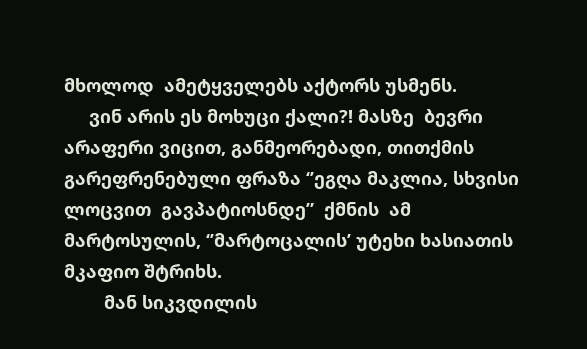მხოლოდ  ამეტყველებს აქტორს უსმენს.
     ვინ არის ეს მოხუცი ქალი?! მასზე  ბევრი არაფერი ვიცით, განმეორებადი, თითქმის გარეფრენებული ფრაზა ‘’ეგღა მაკლია, სხვისი ლოცვით  გავპატიოსნდე”  ქმნის  ამ მარტოსულის, ‘’მარტოცალის’ უტეხი ხასიათის მკაფიო შტრიხს.
        მან სიკვდილის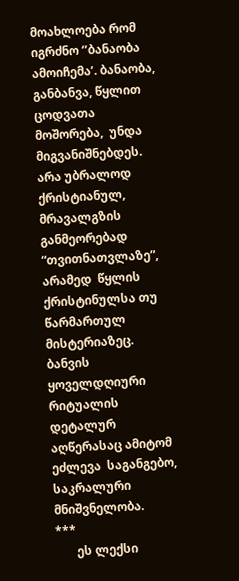მოახლოება რომ იგრძნო ‘’ბანაობა ამოიჩემა’. ბანაობა,  განბანვა, წყლით ცოდვათა  მოშორება,  უნდა მიგვანიშნებდეს.  არა უბრალოდ ქრისტიანულ,  მრავალგზის  განმეორებად “თვითნათვლაზე”, არამედ  წყლის ქრისტინულსა თუ წარმართულ  მისტერიაზეც.  ბანვის  ყოველდღიური   რიტუალის დეტალურ აღწერასაც ამიტომ ეძლევა  საგანგებო, საკრალური მნიშვნელობა.
***
       ეს ლექსი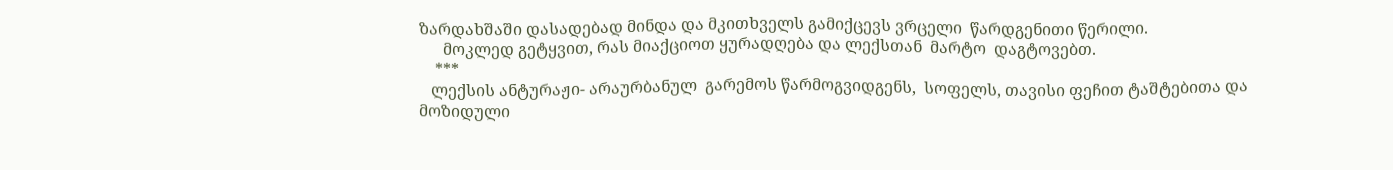ზარდახშაში დასადებად მინდა და მკითხველს გამიქცევს ვრცელი  წარდგენითი წერილი.
      მოკლედ გეტყვით, რას მიაქციოთ ყურადღება და ლექსთან  მარტო  დაგტოვებთ.
    ***
   ლექსის ანტურაჟი- არაურბანულ  გარემოს წარმოგვიდგენს,  სოფელს, თავისი ფეჩით ტაშტებითა და მოზიდული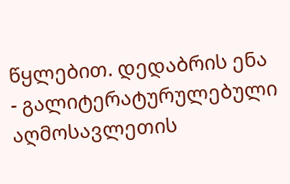წყლებით. დედაბრის ენა - გალიტერატურულებული აღმოსავლეთის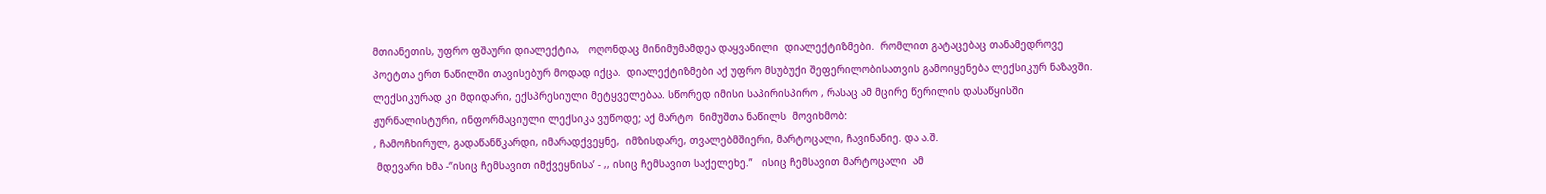მთიანეთის, უფრო ფშაური დიალექტია,   ოღონდაც მინიმუმამდეა დაყვანილი  დიალექტიზმები.  რომლით გატაცებაც თანამედროვე პოეტთა ერთ ნაწილში თავისებურ მოდად იქცა.  დიალექტიზმები აქ უფრო მსუბუქი შეფერილობისათვის გამოიყენება ლექსიკურ ნაზავში. ლექსიკურად კი მდიდარი, ექსპრესიული მეტყველებაა. სწორედ იმისი საპირისპირო , რასაც ამ მცირე წერილის დასაწყისში ჟურნალისტური, ინფორმაციული ლექსიკა ვუწოდე; აქ მარტო  ნიმუშთა ნაწილს  მოვიხმობ:
, ჩამოჩხირულ, გადაწანწკარდი, იმარადქვეყნე,  იმზისდარე, თვალებმშიერი, მარტოცალი, ჩავინანიე. და ა.შ.
 მდევარი ხმა -‘’ისიც ჩემსავით იმქვეყნისა’ - ,, ისიც ჩემსავით საქელეხე.”   ისიც ჩემსავით მარტოცალი  ამ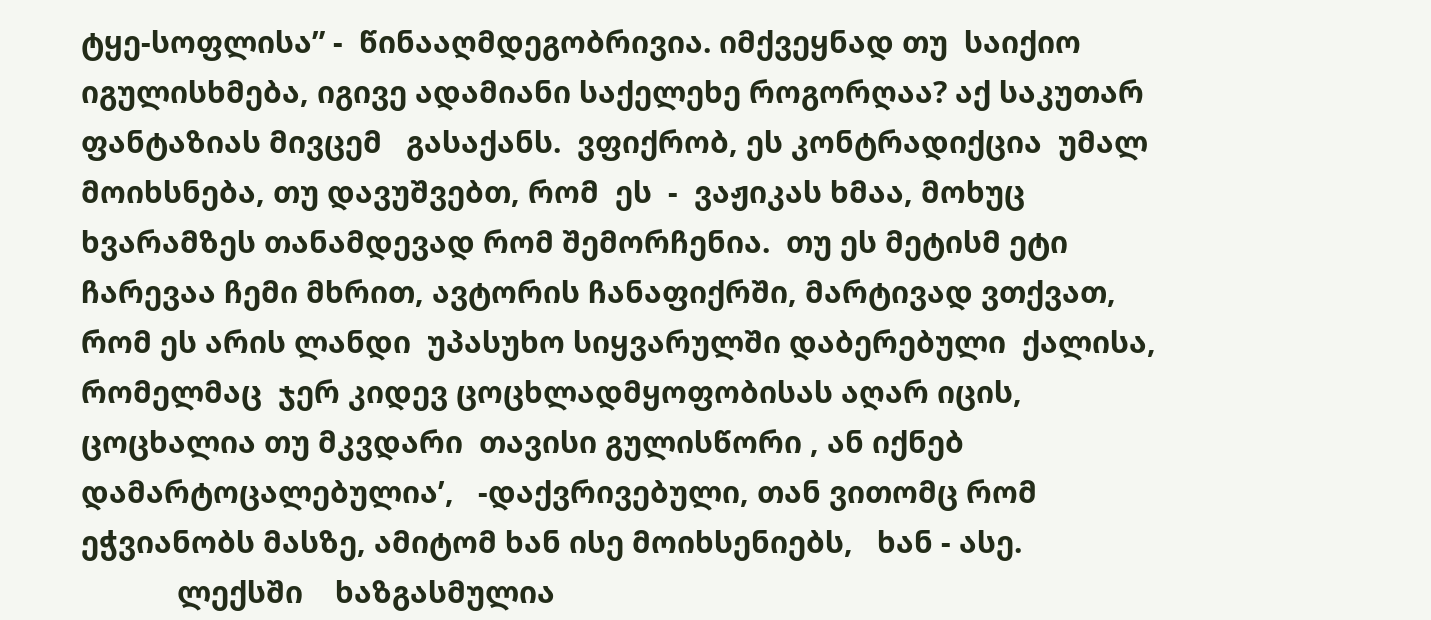ტყე-სოფლისა” -  წინააღმდეგობრივია. იმქვეყნად თუ  საიქიო იგულისხმება, იგივე ადამიანი საქელეხე როგორღაა? აქ საკუთარ ფანტაზიას მივცემ   გასაქანს.  ვფიქრობ, ეს კონტრადიქცია  უმალ მოიხსნება, თუ დავუშვებთ, რომ  ეს  -  ვაჟიკას ხმაა, მოხუც ხვარამზეს თანამდევად რომ შემორჩენია.  თუ ეს მეტისმ ეტი ჩარევაა ჩემი მხრით, ავტორის ჩანაფიქრში, მარტივად ვთქვათ,  რომ ეს არის ლანდი  უპასუხო სიყვარულში დაბერებული  ქალისა, რომელმაც  ჯერ კიდევ ცოცხლადმყოფობისას აღარ იცის, ცოცხალია თუ მკვდარი  თავისი გულისწორი , ან იქნებ დამარტოცალებულია’,   -დაქვრივებული, თან ვითომც რომ ეჭვიანობს მასზე, ამიტომ ხან ისე მოიხსენიებს,   ხან - ასე.
            ლექსში    ხაზგასმულია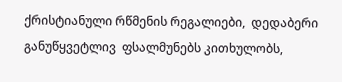ქრისტიანული რწმენის რეგალიები,  დედაბერი  განუწყვეტლივ  ფსალმუნებს კითხულობს,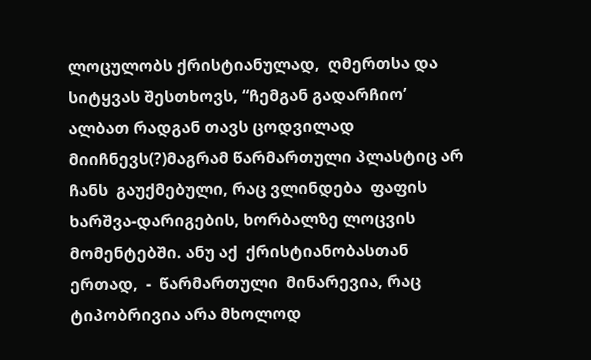ლოცულობს ქრისტიანულად,  ღმერთსა და სიტყვას შესთხოვს, “ჩემგან გადარჩიო’ ალბათ რადგან თავს ცოდვილად მიიჩნევს(?)მაგრამ წარმართული პლასტიც არ ჩანს  გაუქმებული, რაც ვლინდება  ფაფის ხარშვა-დარიგების, ხორბალზე ლოცვის მომენტებში. ანუ აქ  ქრისტიანობასთან ერთად,  -  წარმართული  მინარევია, რაც ტიპობრივია არა მხოლოდ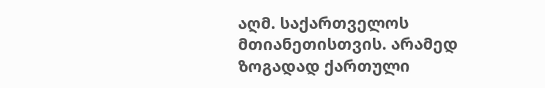აღმ. საქართველოს მთიანეთისთვის. არამედ ზოგადად ქართული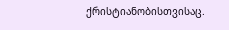ქრისტიანობისთვისაც.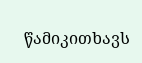წამიკითხავს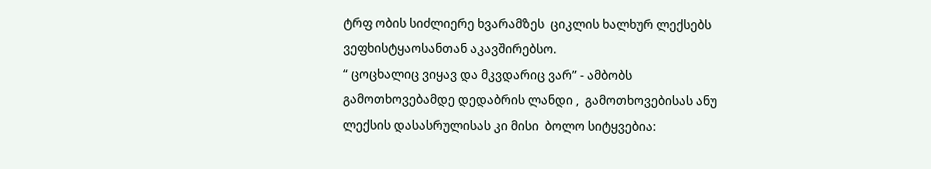ტრფ ობის სიძლიერე ხვარამზეს  ციკლის ხალხურ ლექსებს  ვეფხისტყაოსანთან აკავშირებსო.
“ ცოცხალიც ვიყავ და მკვდარიც ვარ” - ამბობს გამოთხოვებამდე დედაბრის ლანდი ,  გამოთხოვებისას ანუ ლექსის დასასრულისას კი მისი  ბოლო სიტყვებია: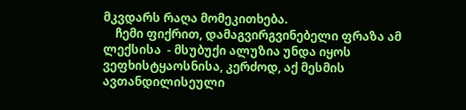მკვდარს რაღა მომეკითხება.
    ჩემი ფიქრით, დამაგვირგვინებელი ფრაზა ამ ლექსისა  - მსუბუქი ალუზია უნდა იყოს ვეფხისტყაოსნისა, კერძოდ, აქ მესმის ავთანდილისეული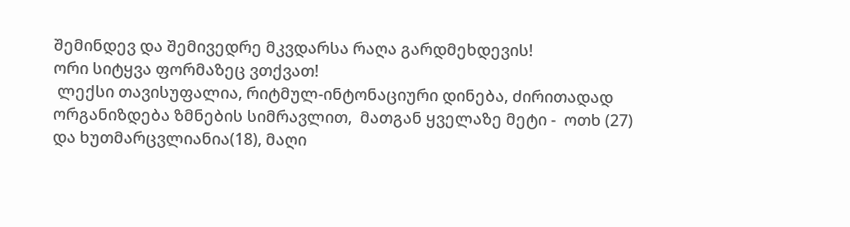შემინდევ და შემივედრე მკვდარსა რაღა გარდმეხდევის!
ორი სიტყვა ფორმაზეც ვთქვათ!
 ლექსი თავისუფალია, რიტმულ-ინტონაციური დინება, ძირითადად ორგანიზდება ზმნების სიმრავლით,  მათგან ყველაზე მეტი -  ოთხ (27) და ხუთმარცვლიანია(18), მაღი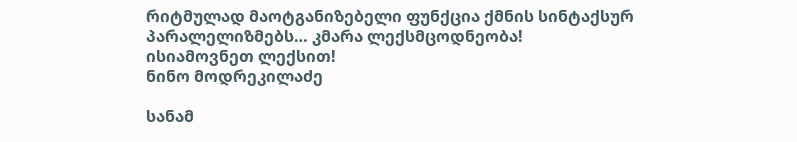რიტმულად მაოტგანიზებელი ფუნქცია ქმნის სინტაქსურ პარალელიზმებს… კმარა ლექსმცოდნეობა!
ისიამოვნეთ ლექსით!
ნინო მოდრეკილაძე

სანამ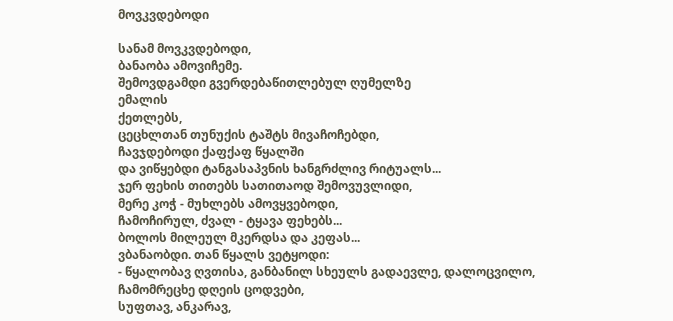მოვკვდებოდი

სანამ მოვკვდებოდი,
ბანაობა ამოვიჩემე.
შემოვდგამდი გვერდებაწითლებულ ღუმელზე
ემალის
ქეთლებს,
ცეცხლთან თუნუქის ტაშტს მივაჩოჩებდი,
ჩავჯდებოდი ქაფქაფ წყალში
და ვიწყებდი ტანგასაპვნის ხანგრძლივ რიტუალს...
ჯერ ფეხის თითებს სათითაოდ შემოვუვლიდი,
მერე კოჭ - მუხლებს ამოვყვებოდი,
ჩამოჩირულ, ძვალ - ტყავა ფეხებს...
ბოლოს მილეულ მკერდსა და კეფას...
ვბანაობდი. თან წყალს ვეტყოდი:
- წყალობავ ღვთისა, განბანილ სხეულს გადაევლე, დალოცვილო,
ჩამომრეცხე დღეის ცოდვები,
სუფთავ, ანკარავ,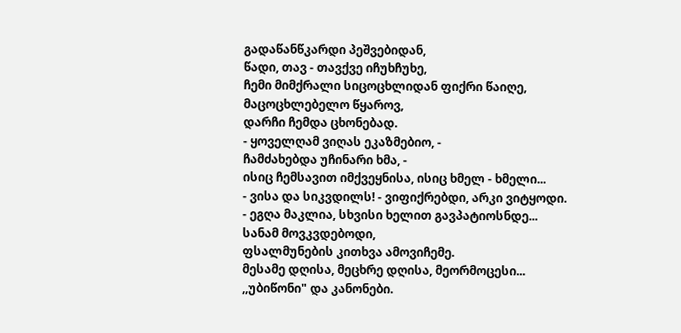გადაწანწკარდი პეშვებიდან,
წადი, თავ - თავქვე იჩუხჩუხე,
ჩემი მიმქრალი სიცოცხლიდან ფიქრი წაიღე,
მაცოცხლებელო წყაროვ,
დარჩი ჩემდა ცხონებად.
- ყოველღამ ვიღას ეკაზმებიო, -
ჩამძახებდა უჩინარი ხმა, -
ისიც ჩემსავით იმქვეყნისა, ისიც ხმელ - ხმელი...
- ვისა და სიკვდილს! - ვიფიქრებდი, არკი ვიტყოდი.
- ეგღა მაკლია, სხვისი ხელით გავპატიოსნდე...
სანამ მოვკვდებოდი,
ფსალმუნების კითხვა ამოვიჩემე.
მესამე დღისა, მეცხრე დღისა, მეორმოცესი...
,,უბიწონი" და კანონები.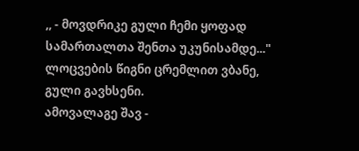,, - მოვდრიკე გული ჩემი ყოფად სამართალთა შენთა უკუნისამდე..."
ლოცვების წიგნი ცრემლით ვბანე, გული გავხსენი.
ამოვალაგე შავ -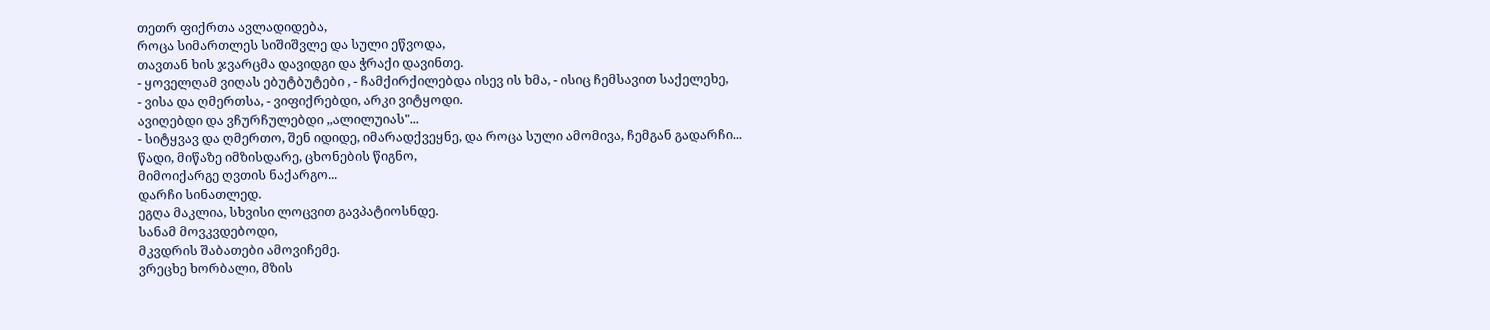თეთრ ფიქრთა ავლადიდება,
როცა სიმართლეს სიშიშვლე და სული ეწვოდა,
თავთან ხის ჯვარცმა დავიდგი და ჭრაქი დავინთე.
- ყოველღამ ვიღას ებუტბუტები , - ჩამქირქილებდა ისევ ის ხმა, - ისიც ჩემსავით საქელეხე,
- ვისა და ღმერთსა, - ვიფიქრებდი, არკი ვიტყოდი.
ავიღებდი და ვჩურჩულებდი ,,ალილუიას"...
- სიტყვავ და ღმერთო, შენ იდიდე, იმარადქვეყნე, და როცა სული ამომივა, ჩემგან გადარჩი...
წადი, მიწაზე იმზისდარე, ცხონების წიგნო,
მიმოიქარგე ღვთის ნაქარგო...
დარჩი სინათლედ.
ეგღა მაკლია, სხვისი ლოცვით გავპატიოსნდე.
სანამ მოვკვდებოდი,
მკვდრის შაბათები ამოვიჩემე.
ვრეცხე ხორბალი, მზის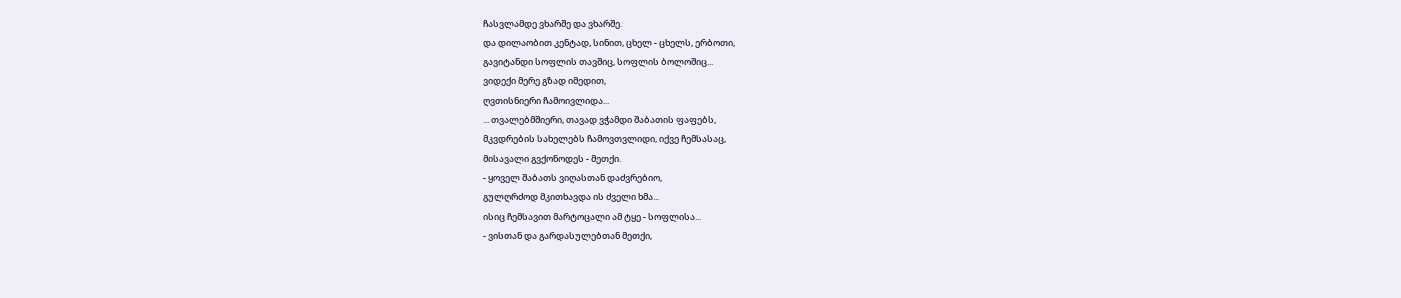ჩასვლამდე ვხარშე და ვხარშე.
და დილაობით კენტად, სინით, ცხელ - ცხელს, ერბოთი,
გავიტანდი სოფლის თავშიც, სოფლის ბოლოშიც...
ვიდექი მერე გზად იმედით,
ღვთისნიერი ჩამოივლიდა...
... თვალებმშიერი, თავად ვჭამდი შაბათის ფაფებს,
მკვდრების სახელებს ჩამოვთვლიდი, იქვე ჩემსასაც,
მისავალი გვქონოდეს - მეთქი.
- ყოველ შაბათს ვიღასთან დაძვრებიო,
გულღრძოდ მკითხავდა ის ძველი ხმა...
ისიც ჩემსავით მარტოცალი ამ ტყე - სოფლისა...
- ვისთან და გარდასულებთან მეთქი,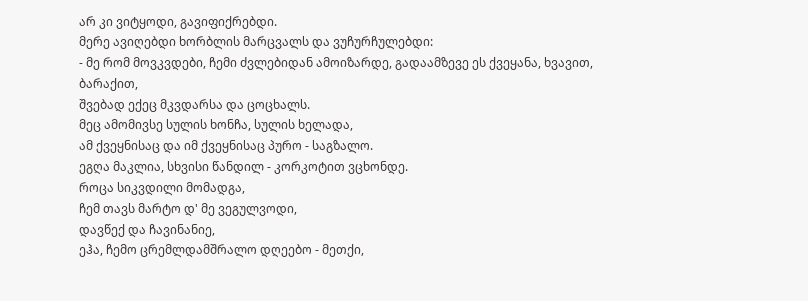არ კი ვიტყოდი, გავიფიქრებდი.
მერე ავიღებდი ხორბლის მარცვალს და ვუჩურჩულებდი:
- მე რომ მოვკვდები, ჩემი ძვლებიდან ამოიზარდე, გადაამზევე ეს ქვეყანა, ხვავით, ბარაქით,
შვებად ექეც მკვდარსა და ცოცხალს.
მეც ამომივსე სულის ხონჩა, სულის ხელადა,
ამ ქვეყნისაც და იმ ქვეყნისაც პურო - საგზალო.
ეგღა მაკლია, სხვისი წანდილ - კორკოტით ვცხონდე.
როცა სიკვდილი მომადგა,
ჩემ თავს მარტო დ' მე ვეგულვოდი,
დავწექ და ჩავინანიე,
ეჰა, ჩემო ცრემლდამშრალო დღეებო - მეთქი,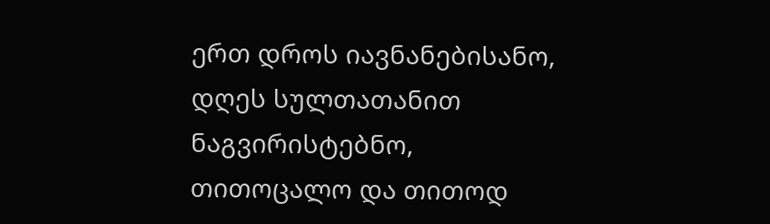ერთ დროს იავნანებისანო,
დღეს სულთათანით ნაგვირისტებნო,
თითოცალო და თითოდ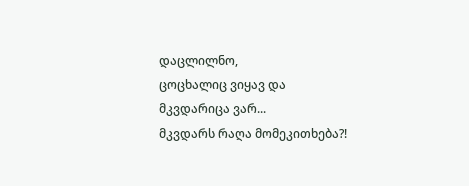დაცლილნო,
ცოცხალიც ვიყავ და მკვდარიცა ვარ...
მკვდარს რაღა მომეკითხება?!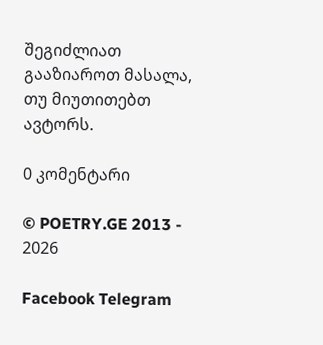შეგიძლიათ გააზიაროთ მასალა, თუ მიუთითებთ ავტორს.

0 კომენტარი

© POETRY.GE 2013 - 2026

Facebook Telegram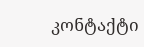კონტაქტი